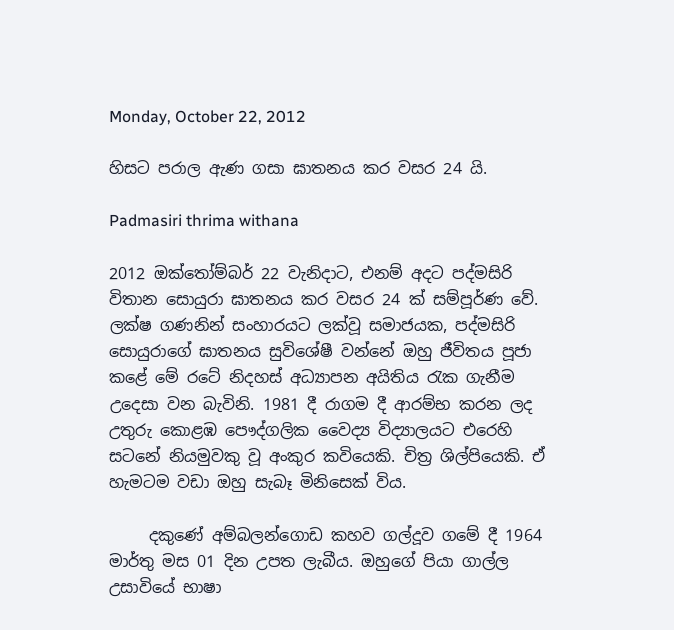Monday, October 22, 2012

හිසට පරාල ඇණ ගසා ඝාතනය කර වසර 24 යි.

Padmasiri thrima withana

2012 ඔක්තෝම්බර් 22 වැනිදාට, එනම් අදට පද්මසිරි විතාන සොයුරා ඝාතනය කර වසර 24 ක් සම්පූර්ණ වේ. ලක්ෂ ගණනින් සංහාරයට ලක්වූ සමාජයක, පද්මසිරි සොයුරාගේ ඝාතනය සුවිශේෂී වන්නේ ඔහු ජීවිතය පූජා කළේ මේ රටේ නිදහස් අධ්‍යාපන අයිතිය රැක ගැනීම උදෙසා වන බැවිනි. 1981 දී රාගම දී ආරම්භ කරන ලද උතුරු කොළඹ පෞද්ගලික වෛද්‍ය විද්‍යාලයට එරෙහි සටනේ නියමුවකු වූ අංකුර කවියෙකි. චිත්‍ර ශිල්පියෙකි. ඒ හැමටම වඩා ඔහු සැබෑ මිනිසෙක් විය.

     දකුණේ අම්බලන්ගොඩ කහව ගල්දූව ගමේ දී 1964 මාර්තු මස 01 දින උපත ලැබීය. ඔහුගේ පියා ගාල්ල උසාවියේ භාෂා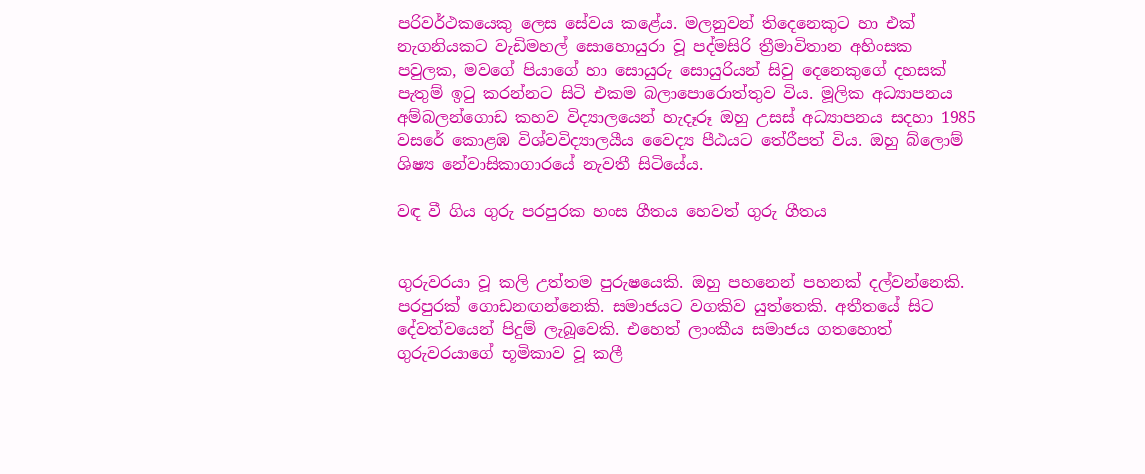පරිවර්ථකයෙකු ලෙස සේවය කළේය. මලනුවන් තිදෙනෙකුට හා එක් නැගනියකට වැඩිමහල් සොහොයුරා වූ පද්මසිරි ත්‍රීමාවිතාන අහිංසක පවුලක, මවගේ පියාගේ හා සොයුරු සොයුරියන් සිවු දෙනෙකුගේ දහසක් පැතුම් ඉටු කරන්නට සිටි එකම බලාපොරොත්තුව විය. මූලික අධ්‍යාපනය අම්බලන්ගොඩ කහව විද්‍යාලයෙන් හැදෑරූ ඔහු උසස් අධ්‍යාපනය සදහා 1985 වසරේ කොළඹ විශ්වවිද්‍යාලයීය වෛද්‍ය පීඨයට තේරීපත් විය. ඔහු බ්ලොම් ශිෂ්‍ය නේවාසිකාගාරයේ නැවතී සිටියේය.

වඳ වී ගිය ගුරු පරපුරක හංස ගීතය හෙවත් ගුරු ගීතය


ගුරුවරයා වූ කලි උත්තම පුරුෂයෙකි. ඔහු පහනෙන් පහනක් දල්වන්නෙකි. පරපුරක් ගොඩනඟන්නෙකි. සමාජයට වගකිව යුත්තෙකි. අතීතයේ සිට දේවත්වයෙන් පිදුම් ලැබූවෙකි. එහෙත් ලාංකීය සමාජය ගතහොත් ගුරුවරයාගේ භූමිකාව වූ කලී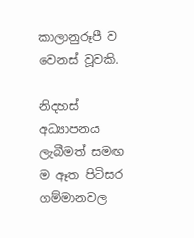කාලානුරූපී ව වෙනස් වූවකි.

නිදහස් අධ්‍යාපනය ලැබීමත් සමඟ ම ඈත පිටිසර ගම්මානවල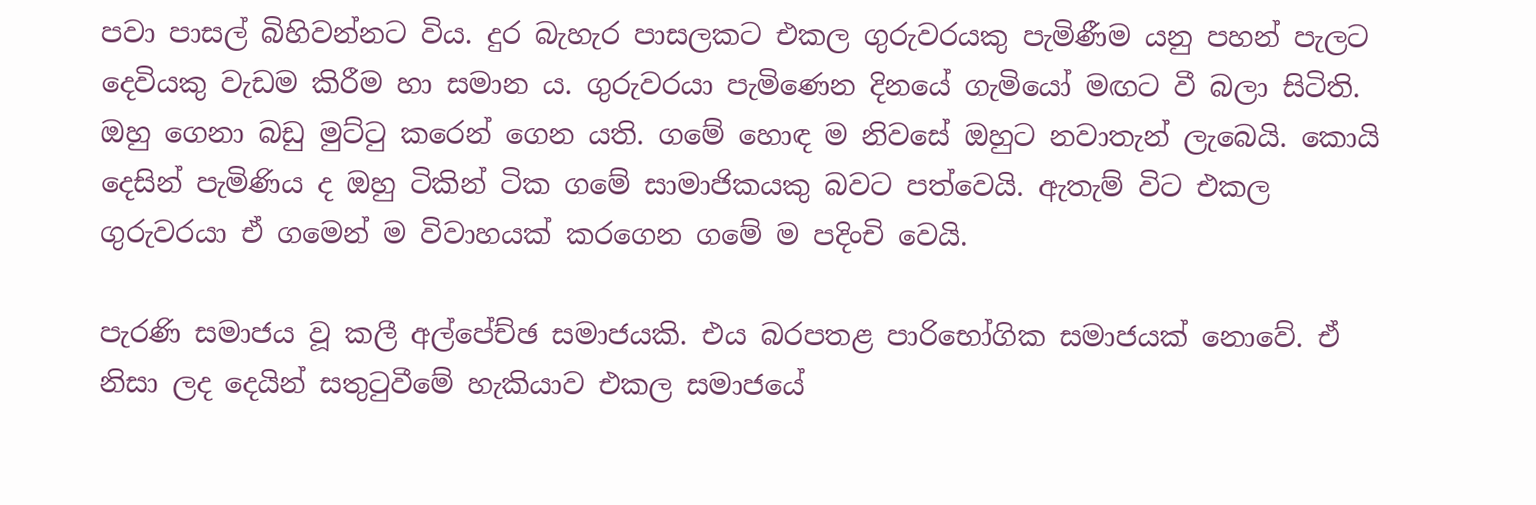පවා පාසල් බිහිවන්නට විය. දුර බැහැර පාසලකට එකල ගුරුවරයකු පැමිණීම යනු පහන් පැලට දෙවියකු වැඩම කිරීම හා සමාන ය. ගුරුවරයා පැමිණෙන දිනයේ ගැමියෝ මඟට වී බලා සිටිති. ඔහු ගෙනා බඩු මුට්ටු කරෙන් ගෙන යති. ගමේ හොඳ ම නිවසේ ඔහුට නවාතැන් ලැබෙයි. කොයි දෙසින් පැමිණිය ද ඔහු ටිකින් ටික ගමේ සාමාජිකයකු බවට පත්වෙයි. ඇතැම් විට එකල ගුරුවරයා ඒ ගමෙන් ම විවාහයක් කරගෙන ගමේ ම පදිංචි වෙයි.

පැරණි සමාජය වූ කලී අල්පේච්ඡ සමාජයකි. එය බරපතළ පාරිභෝගික සමාජයක් නොවේ. ඒ නිසා ලද දෙයින් සතුටුවීමේ හැකියාව එකල සමාජයේ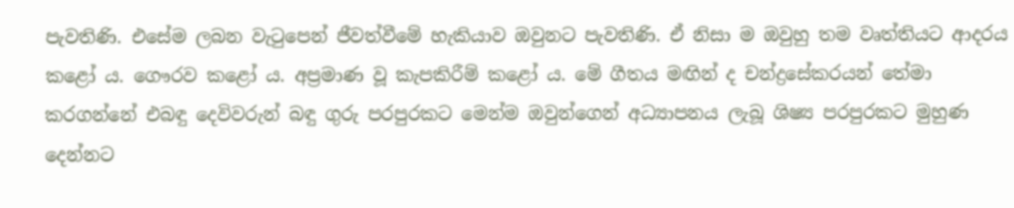පැවතිණි. එසේම ලබන වැටුපෙන් ජීවත්වීමේ හැකියාව ඔවුනට පැවතිණි. ඒ නිසා ම ඔවුහු තම වෘත්තියට ආදරය කළෝ ය. ගෞරව කළෝ ය. අප්‍රමාණ වූ කැපකිරීම් කළෝ ය. මේ ගීතය මඟින් ද චන්ද්‍රසේකරයන් තේමා කරගන්නේ එබඳු දෙවිවරුන් බඳු ගුරු පරපුරකට මෙන්ම ඔවුන්ගෙන් අධ්‍යාපනය ලැබූ ශිෂ්‍ය පරපුරකට මුහුණ දෙන්නට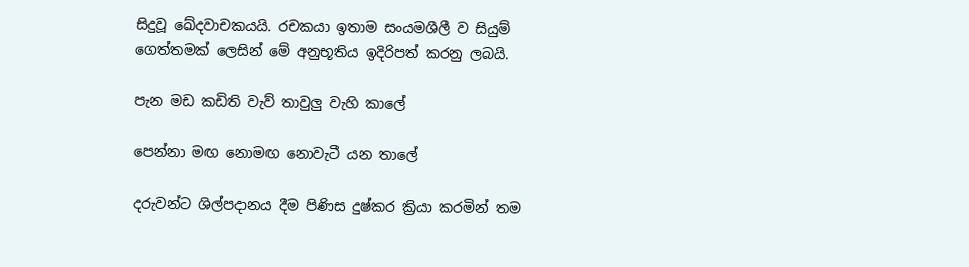සිදුවූ ඛේදවාචකයයි. රචකයා ඉතාම සංයමශීලී ව සියුම් ගෙත්තමක් ලෙසින් මේ අනුභූතිය ඉදිරිපත් කරනු ලබයි.

පැන මඩ කඩිති වැව් තාවුලු වැහි කාලේ

පෙන්නා මඟ නොමඟ නොවැටී යන තාලේ

දරුවන්ට ශිල්පදානය දීම පිණිස දුෂ්කර ක්‍රියා කරමින් තම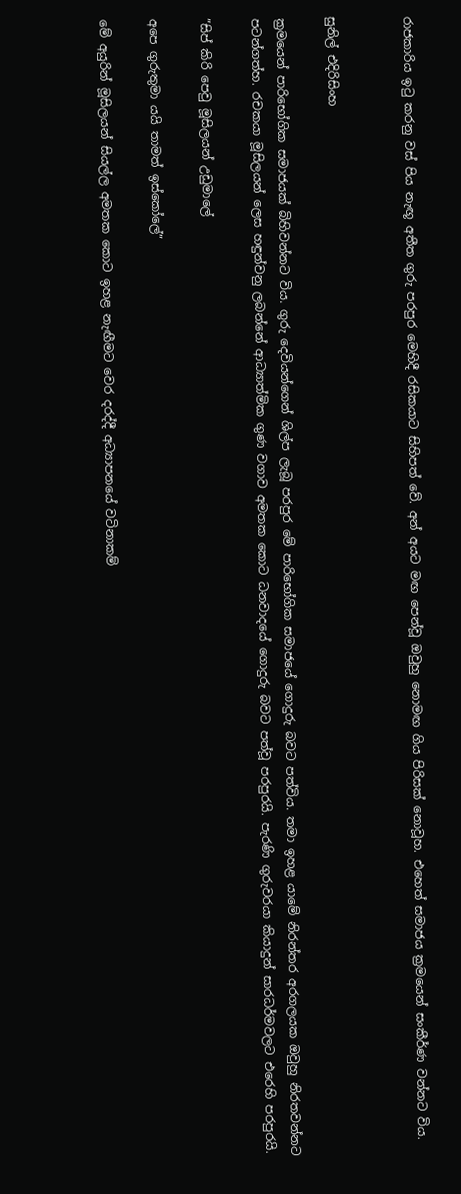රාජකාරිය ඉටු කරනු වස් පිය නැඟූ අතීත ගුරු පරපුර මෙහිදී රසිකයාට සිහිපත් වේ. අන් අයට මඟ පෙන්වූ ඔවුහු නොමඟ ගිය පිරිසක් නොවූහ. එහෙත් සමාජය ක්‍රමයෙන් සංකීර්ණ වන්නට විය.


සුනිල් එදිරිසිංහ

ක්‍රමයෙන් පාරිභෝගික සමාජයක් බිහිවන්නට විය. ගුරු දෙවියන්ගෙන් ශිල්ප ලැබූ පරපුර මේ පාරිභෝගික සමාජයේ ගොදුරු බවට පත්විය. තමා ඉහළ යාමේ නිරන්තර අරගලයක ඔවුහු නිරතවන්නට පටන්ගත්හ. රචකයා මූසිලයන් ලෙස හඳුන්වනු ලබන්නේ ආධ්‍යාත්මික ගුණ වගාව අමතක කොට ධනවාදයේ ගොදුරු බවට පත්වූ පරපුරයි. පැරණි ගුරුවරයා කියාදුන් සාරධර්මවලට එරෙහි පරපුරයි.

”සිප් කිරි පෙවු මූසිලයන් උඩුමාලේ

අපෙ ගුරුතුමා යයි තාමත් ඉස්කෝලේ”

මේ අයුරින් මූසිලයන් සියල්ල අමතක කොට ඉහළ නැඟීමට වෙර දරද්දී අධ්‍යාපනයේ වටිනාකම්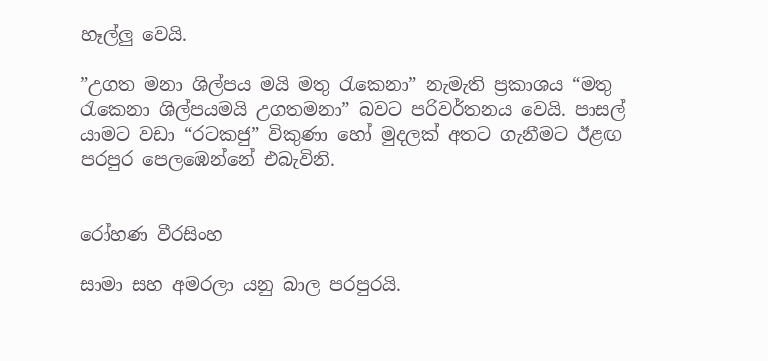හෑල්ලු වෙයි.

”උගත මනා ශිල්පය මයි මතු රැකෙනා” නැමැති ප්‍රකාශය “මතු රැකෙනා ශිල්පයමයි උගතමනා” බවට පරිවර්තනය වෙයි. පාසල් යාමට වඩා “රටකජු” විකුණා හෝ මුදලක් අතට ගැනීමට ඊළඟ පරපුර පෙලඹෙන්නේ එබැවිනි.


රෝහණ වීරසිංහ

සාමා සහ අමරලා යනු බාල පරපුරයි.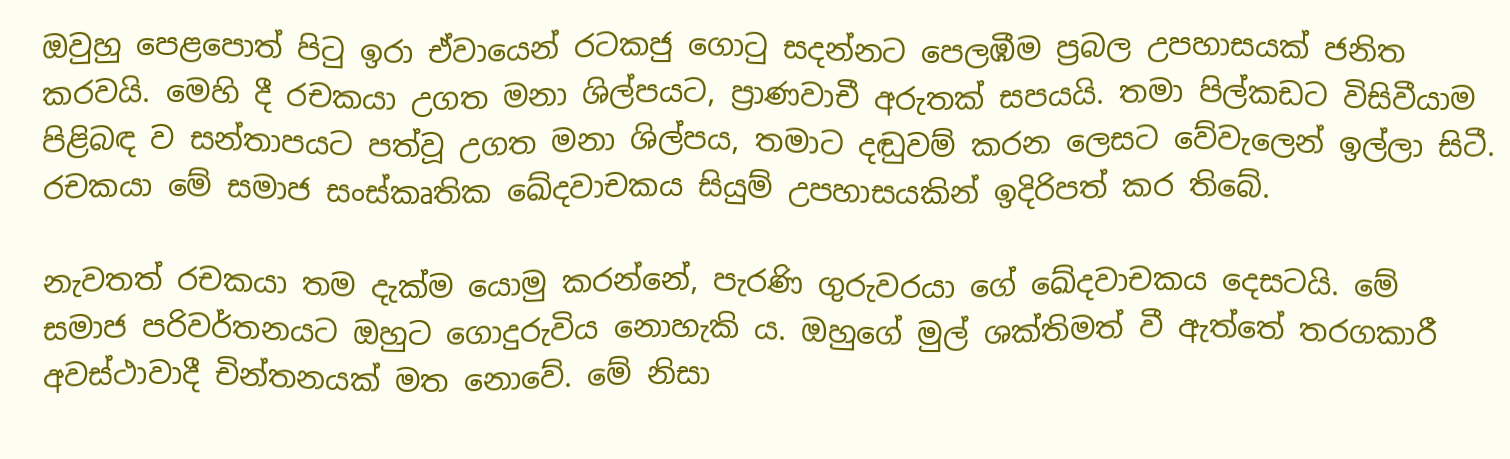ඔවුහු පෙළපොත් පිටු ඉරා ඒවායෙන් රටකජු ගොටු සදන්නට පෙලඹීම ප්‍රබල උපහාසයක් ජනිත කරවයි. මෙහි දී රචකයා උගත මනා ශිල්පයට, ප්‍රාණවාචී අරුතක් සපයයි. තමා පිල්කඩට විසිවීයාම පිළිබඳ ව සන්තාපයට පත්වූ උගත මනා ශිල්පය, තමාට දඬුවම් කරන ලෙසට වේවැලෙන් ඉල්ලා සිටී. රචකයා මේ සමාජ සංස්කෘතික ඛේදවාචකය සියුම් උපහාසයකින් ඉදිරිපත් කර තිබේ.

නැවතත් රචකයා තම දැක්ම යොමු කරන්නේ, පැරණි ගුරුවරයා ගේ ඛේදවාචකය දෙසටයි. මේ සමාජ පරිවර්තනයට ඔහුට ගොදුරුවිය නොහැකි ය. ඔහුගේ මුල් ශක්තිමත් වී ඇත්තේ තරගකාරී අවස්ථාවාදී චින්තනයක් මත නොවේ. මේ නිසා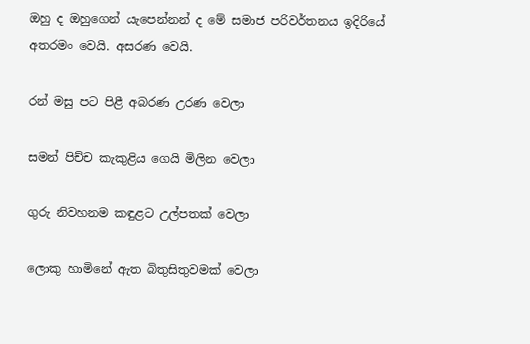ඔහු ද ඔහුගෙන් යැපෙන්නන් ද මේ සමාජ පරිවර්තනය ඉදිරියේ අතරමං වෙයි. අසරණ වෙයි.

රන් මසු පට පිළී අබරණ උරණ වෙලා

සමන් පිච්ච කැකුළිය ගෙයි මිලින වෙලා

ගුරු නිවහනම කඳුළට උල්පතක් වෙලා

ලොකු හාමිනේ ඇත බිතුසිතුවමක් වෙලා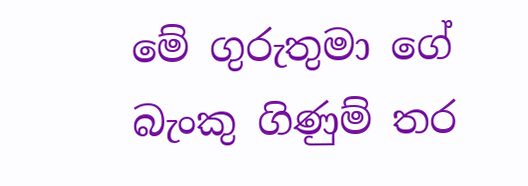මේ ගුරුතුමා ගේ බැංකු ගිණුම් තර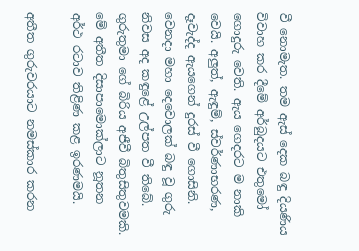වී නොමැත. තම ඇස් දෙක බඳු දියණිය විවාහ කර දීමේ අර්බුදයට එතුමෝ ගොදුරු වෙති. ඇය ගෙදරට ම නාකි වෙයි. අලුත්, ඇඳුම්, ස්වර්ණාභරණ, දෑවැද්ද ඇයගෙන් දුරස් වී ගොසිනි. වෙනදා මහා දෙවොලක් බඳු වූ ගුරු නිවස අද කඳුළේ උල්පත වී තිබේ. ගුරුතුමා ගේ බිරිය අජීවී බිතුසිතුවමකි. මේ අතීත දිසාපාමොක්ලාට නූතන අර්ථ රටාව තිළිණ කළ ඉරණමයි.

අතීත ගුරුවරයාට නමස්කාර කරන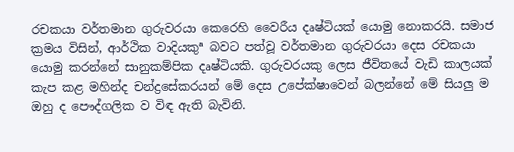රචකයා වර්තමාන ගුරුවරයා කෙරෙහි වෛරීය දෘෂ්ටියක් යොමු නොකරයි. සමාජ ක්‍රමය විසින්, ආර්ථික වාදියකුª බවට පත්වූ වර්තමාන ගුරුවරයා දෙස රචකයා යොමු කරන්නේ සානුකම්පික දෘෂ්ටියකි. ගුරුවරයකු ලෙස ජීවිතයේ වැඩි කාලයක් කැප කළ මහින්ද චන්ද්‍රසේකරයන් මේ දෙස උපේක්ෂාවෙන් බලන්නේ මේ සියලු ම ඔහු ද පෞද්ගලික ව විඳ ඇති බැවිනි.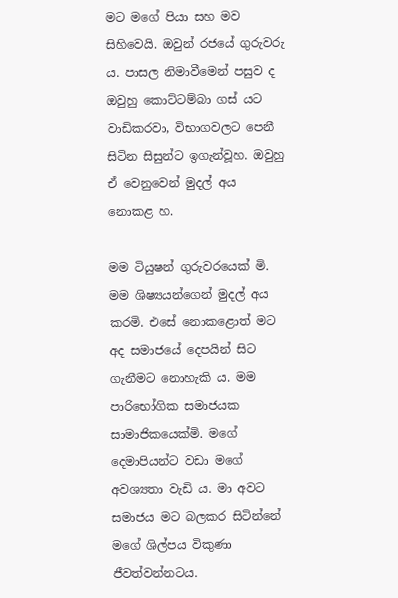මට මගේ පියා සහ මව සිහිවෙයි. ඔවුන් රජයේ ගුරුවරු ය. පාසල නිමාවීමෙන් පසුව ද ඔවුහු කොට්ටම්බා ගස් යට වාඩිකරවා, විභාගවලට පෙනී සිටින සිසුන්ට ඉගැන්වූහ. ඔවුහු ඒ වෙනුවෙන් මුදල් අය නොකළ හ.

මම ටියුෂන් ගුරුවරයෙක් මි. මම ශිෂ්‍යයන්ගෙන් මුදල් අය කරමි. එසේ නොකළොත් මට අද සමාජයේ දෙපයින් සිට ගැනීමට නොහැකි ය. මම පාරිභෝගික සමාජයක සාමාජිකයෙක්මි. මගේ දෙමාපියන්ට වඩා මගේ අවශ්‍යතා වැඩි ය. මා අවට සමාජය මට බලකර සිටින්නේ මගේ ශිල්පය විකුණා ජීවත්වන්නටය.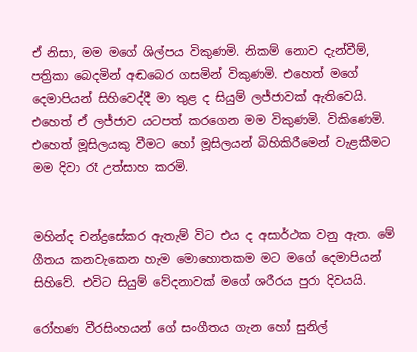ඒ නිසා, මම මගේ ශිල්පය විකුණමි. නිකම් නොව දැන්වීම්, පත්‍රිකා බෙදමින් අඬබෙර ගසමින් විකුණමි. එහෙත් මගේ දෙමාපියන් සිහිවෙද්දී මා තුළ ද සියුම් ලජ්ජාවක් ඇතිවෙයි. එහෙත් ඒ ලජ්ජාව යටපත් කරගෙන මම විකුණමි. විකිණෙමි. එහෙත් මූසිලයකු වීමට හෝ මූසිලයන් බිහිකිරීමෙන් වැළකීමට මම දිවා රෑ උත්සාහ කරමි.


මහින්ද චන්ද්‍රසේකර ඇතැම් විට එය ද අසාර්ථක වනු ඇත. මේ ගීතය කනවැකෙන හැම මොහොතකම මට මගේ දෙමාපියන් සිහිවේ. එවිට සියුම් වේදනාවක් මගේ ශරීරය පුරා දිවයයි.

රෝහණ වීරසිංහයන් ගේ සංගීතය ගැන හෝ සුනිල්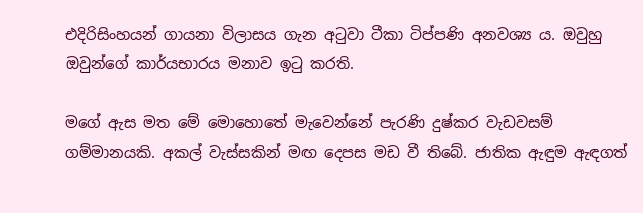එදිරිසිංහයන් ගායනා විලාසය ගැන අටුවා ටීකා ටිප්පණි අනවශ්‍ය ය. ඔවුහු ඔවුන්ගේ කාර්යභාරය මනාව ඉටු කරති.

මගේ ඇස මත මේ මොහොතේ මැවෙන්නේ පැරණි දුෂ්කර වැඩවසම් ගම්මානයකි. අකල් වැස්සකින් මඟ දෙපස මඩ වී තිබේ. ජාතික ඇඳුම ඇඳගත්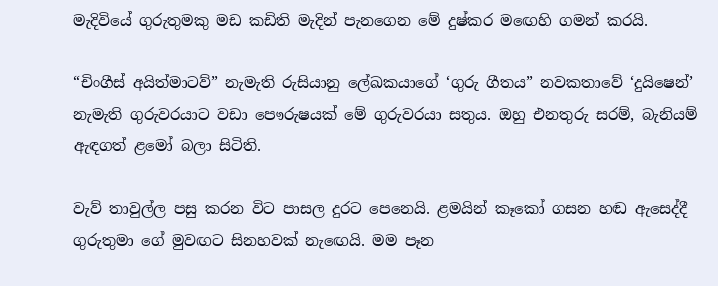මැදිවියේ ගුරුතුමකු මඩ කඩිති මැදින් පැනගෙන මේ දුෂ්කර මඟෙහි ගමන් කරයි.

“චිංගීස් අයිත්මාටව්” නැමැති රුසියානු ලේඛකයාගේ ‘ගුරු ගීතය” නවකතාවේ ‘දුයිෂෙන්’ නැමැති ගුරුවරයාට වඩා පෞරුෂයක් මේ ගුරුවරයා සතුය. ඔහු එනතුරු සරම්, බැනියම් ඇඳගත් ළමෝ බලා සිටිති.

වැව් තාවුල්ල පසු කරන විට පාසල දුරට පෙනෙයි. ළමයින් කෑකෝ ගසන හඬ ඇසෙද්දී ගුරුතුමා ගේ මුවඟට සිනහවක් නැඟෙයි. මම පෑන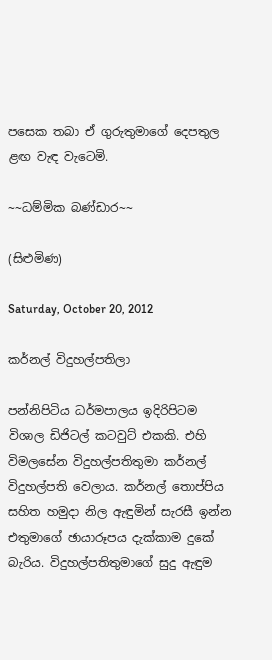පසෙක තබා ඒ ගුරුතුමාගේ දෙපතුල ළඟ වැඳ වැටෙමි.

~~ධම්මික බණ්ඩාර~~

(සිළුමිණ)

Saturday, October 20, 2012

කර්නල් විදුහල්පතිලා

පන්නිපිටිය ධර්මපාලය ඉදිරිපිටම විශාල ඩිජිටල් කටවුට් එකකි. එහි විමලසේන විදුහල්පතිතුමා කර්නල් විදුහල්පති වෙලාය. කර්නල් තොප්පිය සහිත හමුදා නිල ඇඳුමින් සැරසී ඉන්න එතුමාගේ ඡායාරූපය දැක්කාම දුකේ බැරිය. විදුහල්පතිතුමාගේ සුදු ඇඳුම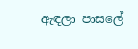ඇඳලා පාසලේ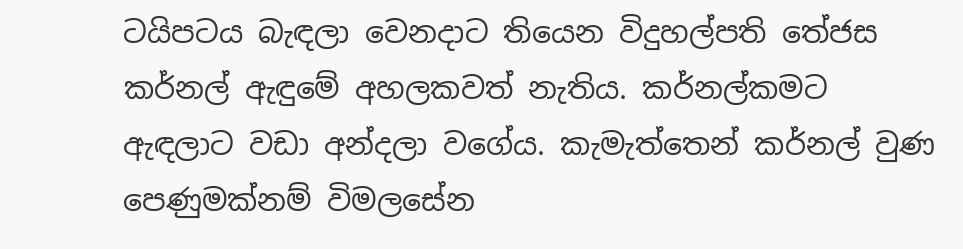ටයිපටය බැඳලා වෙනදාට තියෙන විදුහල්පති තේජස කර්නල් ඇඳුමේ අහලකවත් නැතිය. කර්නල්කමට ඇඳලාට වඩා අන්දලා වගේය. කැමැත්තෙන් කර්නල් වුණ පෙණුමක්නම් විමලසේන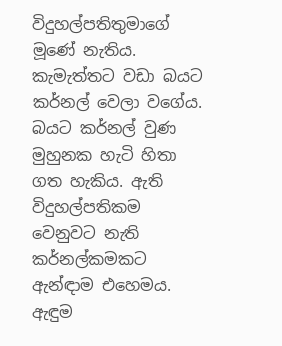විදුහල්පතිතුමාගේ මූණේ නැතිය. කැමැත්තට වඩා බයට කර්නල් වෙලා වගේය. බයට කර්නල් වුණ මුහුනක හැටි හිතා ගත හැකිය. ඇති විදුහල්පතිකම වෙනුවට නැති කර්නල්කමකට ඇන්ඳාම එහෙමය. ඇඳුම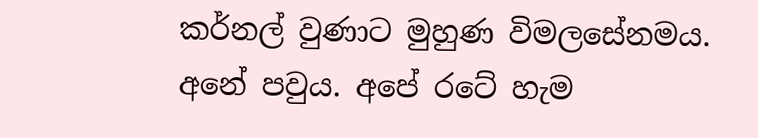කර්නල් වුණාට මුහුණ විමලසේනමය. අනේ පවුය. අපේ රටේ හැම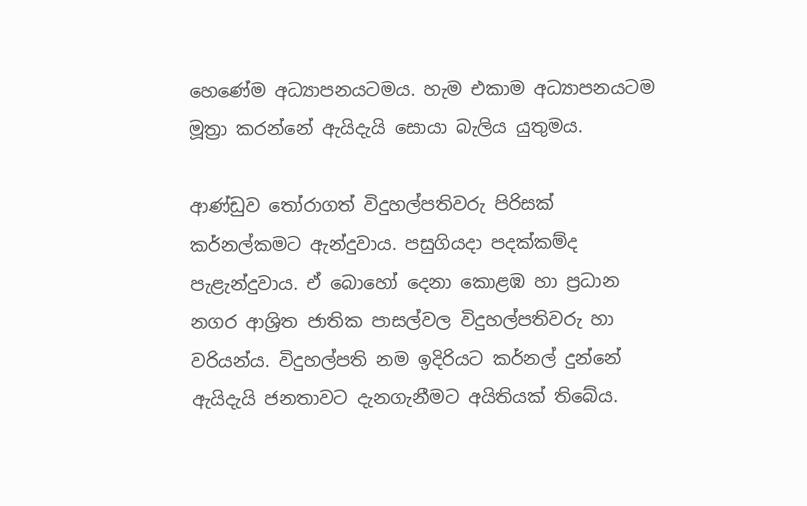හෙණේම අධ්‍යාපනයටමය. හැම එකාම අධ්‍යාපනයටම මූත්‍රා කරන්නේ ඇයිදැයි සොයා බැලිය යුතුමය.

ආණ්ඩුව තෝරාගත් විදුහල්පතිවරු පිරිසක් කර්නල්කමට ඇන්දුවාය. පසුගියදා පදක්කම්ද පැළැන්දුවාය. ඒ බොහෝ දෙනා කොළඹ හා ප්‍රධාන නගර ආශ්‍රිත ජාතික පාසල්වල විදුහල්පතිවරු හා වරියන්ය. විදුහල්පති නම ඉදිරියට කර්නල් දුන්නේ ඇයිදැයි ජනතාවට දැනගැනීමට අයිතියක් තිබේය.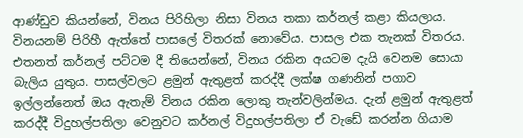ආණ්ඩුව කියන්නේ, විනය පිරිහිලා නිසා විනය තකා කර්නල් කළා කියලාය. විනයනම් පිරිහී ඇත්තේ පාසලේ විතරක් නොවේය. පාසල එක තැනක් විතරය. එතනත් කර්නල් පට්ටම දී තියෙන්නේ, විනය රකින අයටම දැයි වෙනම සොයා බැලිය යුතුය. පාසල්වලට ළමුන් ඇතුළත් කරද්දී ලක්ෂ ගණනින් පගාව ඉල්ලන්නෙත් ඔය ඇතැම් විනය රකින ලොකු තැන්වලින්මය. දැන් ළමුන් ඇතුළත් කරද්දී විදුහල්පතිලා වෙනුවට කර්නල් විදුහල්පතිලා ඒ වැඩේ කරන්න ගියාම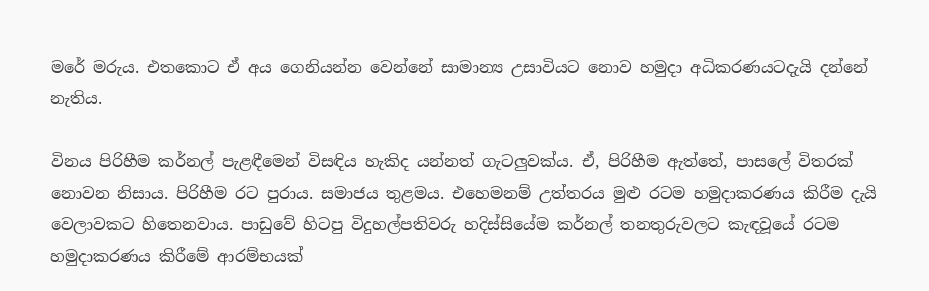මරේ මරුය. එතකොට ඒ අය ගෙනියන්න වෙන්නේ සාමාන්‍ය උසාවියට නොව හමුදා අධිකරණයටදැයි දන්නේ නැතිය.

විනය පිරිහීම කර්නල් පැළඳීමෙන් විසඳිය හැකිද යන්නත් ගැටලුවක්ය. ඒ, පිරිහීම ඇත්තේ, පාසලේ විතරක් නොවන නිසාය. පිරිහීම රට පුරාය. සමාජය තුළමය. එහෙමනම් උත්තරය මුළු රටම හමුදාකරණය කිරීම දැයි වෙලාවකට හිතෙනවාය. පාඩුවේ හිටපු විදුහල්පතිවරු හදිස්සියේම කර්නල් තනතුරුවලට කැඳවූයේ රටම හමුදාකරණය කිරීමේ ආරම්භයක්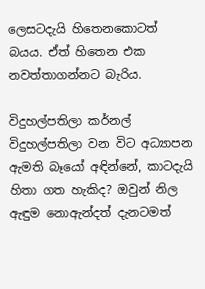ලෙසටදැයි හිතෙනකොටත් බයය. ඒත් හිතෙන එක නවත්තාගන්නට බැරිය.

විදුහල්පතිලා කර්නල් විදුහල්පතිලා වන විට අධ්‍යාපන ඇමති බෑයෝ අඳින්නේ, කාටදැයි හිතා ගත හැකිද? ඔවුන් නිල ඇඳුම නොඇන්දත් දැනටමත්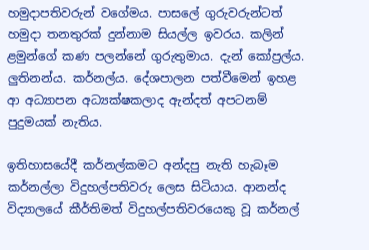හමුදාපතිවරුන් වගේමය. පාසලේ ගුරුවරුන්ටත් හමුදා තනතුරක් දුන්නාම සියල්ල ඉවරය. කලින් ළමුන්ගේ කණ පලන්නේ ගුරුතුමාය. දැන් කෝප්‍රල්ය. ලුතිනන්ය. කර්නල්ය. දේශපාලන පත්වීමෙන් ඉහළ ආ අධ්‍යාපන අධ්‍යක්ෂකලාද ඇන්දත් අපටනම් පුදුමයක් නැතිය.

ඉතිහාසයේදී කර්නල්කමට අන්දපු නැති හැබෑම කර්නල්ලා විදුහල්පතිවරු ලෙස සිටියාය. ආනන්ද විද්‍යාලයේ කීර්තිමත් විදුහල්පතිවරයෙකු වූ කර්නල්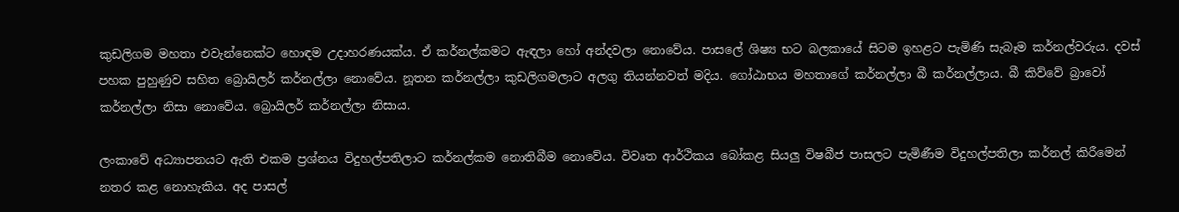කුඩලිගම මහතා එවැන්නෙක්ට හොඳම උදාහරණයක්ය. ඒ කර්නල්කමට ඇඳලා හෝ අන්දවලා නොවේය. පාසලේ ශිෂ්‍ය භට බලකායේ සිටම ඉහළට පැමිණි සැබෑම කර්නල්වරුය. දවස් පහක පුහුණුව සහිත බ්‍රොයිලර් කර්නල්ලා නොවේය. නූතන කර්නල්ලා කුඩලිගමලාට අලගු තියන්නවත් මදිය. ගෝඨාභය මහතාගේ කර්නල්ලා බී කර්නල්ලාය. බී කිව්වේ බ්‍රාවෝ කර්නල්ලා නිසා නොවේය. බ්‍රොයිලර් කර්නල්ලා නිසාය.

ලංකාවේ අධ්‍යාපනයට ඇති එකම ප්‍රශ්නය විදුහල්පතිලාට කර්නල්කම නොතිබීම නොවේය. විවෘත ආර්ථිකය බෝකළ සියලු විෂබීජ පාසලට පැමිණීම විදුහල්පතිලා කර්නල් කිරීමෙන් නතර කළ නොහැකිය. අද පාසල්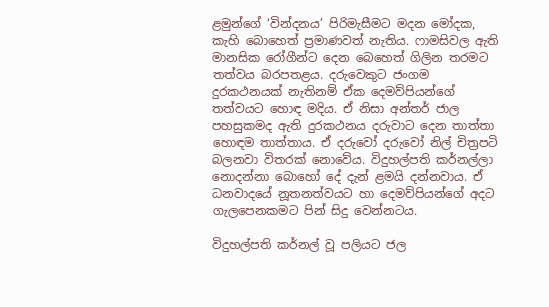ළමුන්ගේ ‘වින්දනය’ පිරිමැසීමට මදන මෝදක, කැහි බොහෙත් ප්‍රමාණවත් නැතිය. ෆාමසිවල ඇති මානසික රෝගීන්ට දෙන බෙහෙත් ගිලින තරමට තත්වය බරපතළය. දරුවෙකුට ජංගම දුරකථනයක් නැතිනම් ඒක දෙමව්පියන්ගේ තත්වයට හොඳ මදිය. ඒ නිසා අන්තර් ජාල පහසුකමද ඇති දුරකථනය දරුවාට දෙන තාත්තා හොඳම තාත්තාය. ඒ දරුවෝ දරුවෝ නිල් චිත්‍රපටි බලනවා විතරක් නොවේය. විදුහල්පති කර්නල්ලා නොදන්නා බොහෝ දේ දැන් ළමයි දන්නවාය. ඒ ධනවාදයේ නූතනත්වයට හා දෙමව්පියන්ගේ අදට ගැලපෙනකමට පින් සිදු වෙන්නටය.

විදුහල්පති කර්නල් වූ පලියට ජල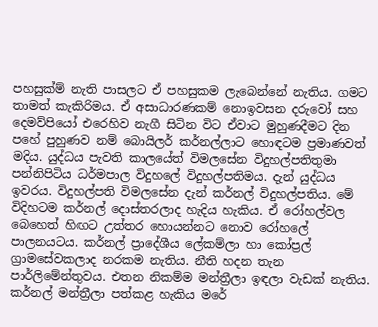පහසුක්ම් නැති පාසලට ඒ පහසුකම ලැබෙන්නේ නැතිය. ගමට තාමත් කැකිරිමය. ඒ අසාධාරණකම් නොඉවසන දරුවෝ සහ දෙමව්පියෝ එරෙහිව නැගී සිටින විට ඒවාට මුහුණදීමට දින පහේ පුහුණව නම් බොයිලර් කර්නල්ලාට හොඳටම ප්‍රමාණවත් මදිය. යුද්ධය පැවති කාලයේත් විමලසේන විදුහල්පතිතුමා පන්නිපිටිය ධර්මපාල විදුහලේ විදුහල්පතිමය. දැන් යුද්ධය ඉවරය. විදුහල්පති විමලසේන දැන් කර්නල් විදුහල්පතිය. මේ විදිහටම කර්නල් දොස්තරලාද හැදිය හැකිය. ඒ රෝහල්වල බෙහෙත් හිඟට උත්තර හොයන්නට නොව රෝහලේ පාලනයටය. කර්නල් ප්‍රාදේශීය ලේකම්ලා හා කෝප්‍රල් ග්‍රාමසේවකලාද නරකම නැතිය. නීති හදන තැන පාර්ලිමේන්තුවය. එතන නිකම්ම මන්ත්‍රීලා ඉඳලා වැඩක් නැතිය. කර්නල් මන්ත්‍රීලා පත්කළ හැකිය මරේ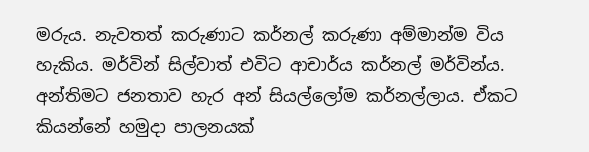මරුය. නැවතත් කරුණාට කර්නල් කරුණා අම්මාන්ම විය හැකිය. මර්වින් සිල්වාත් එවිට ආචාර්ය කර්නල් මර්වින්ය. අන්තිමට ජනතාව හැර අන් සියල්ලෝම කර්නල්ලාය. ඒකට කියන්නේ හමුදා පාලනයක්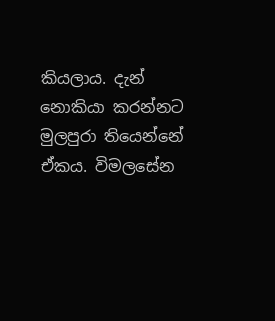කියලාය. දැන් නොකියා කරන්නට මුලපුරා තියෙන්නේ ඒකය. විමලසේන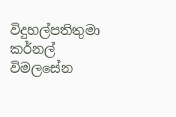විදුහල්පතිතුමා කර්නල් විමලසේන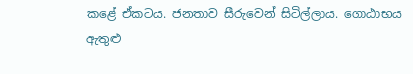කළේ ඒකටය. ජනතාව සීරුවෙන් සිටිල්ලාය. ගොඨාභය ඇතුළු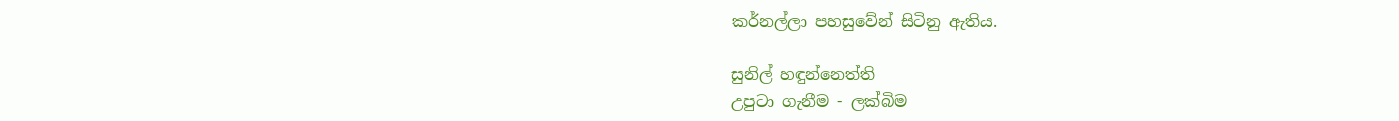කර්නල්ලා පහසුවේන් සිටිනු ඇතිය.

සුනිල් හඳුන්නෙත්ති
උපුටා ගැනීම - ලක්බිම